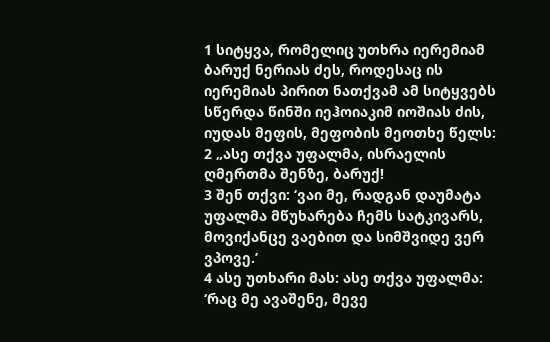1 სიტყვა, რომელიც უთხრა იერემიამ ბარუქ ნერიას ძეს, როდესაც ის იერემიას პირით ნათქვამ ამ სიტყვებს სწერდა წინში იეჰოიაკიმ იოშიას ძის, იუდას მეფის, მეფობის მეოთხე წელს:
2 „ასე თქვა უფალმა, ისრაელის ღმერთმა შენზე, ბარუქ!
3 შენ თქვი: ‘ვაი მე, რადგან დაუმატა უფალმა მწუხარება ჩემს სატკივარს, მოვიქანცე ვაებით და სიმშვიდე ვერ ვპოვე.’
4 ასე უთხარი მას: ასე თქვა უფალმა: ‘რაც მე ავაშენე, მევე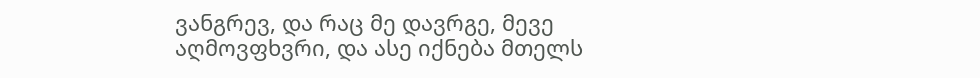ვანგრევ, და რაც მე დავრგე, მევე აღმოვფხვრი, და ასე იქნება მთელს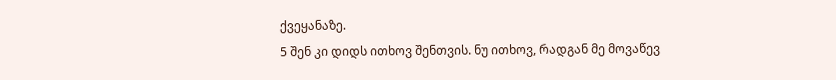ქვეყანაზე.
5 შენ კი დიდს ითხოვ შენთვის. ნუ ითხოვ, რადგან მე მოვაწევ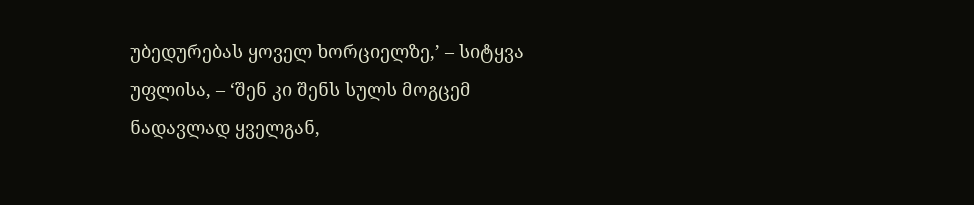უბედურებას ყოველ ხორციელზე,’ – სიტყვა უფლისა, – ‘შენ კი შენს სულს მოგცემ ნადავლად ყველგან,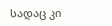სადაც კი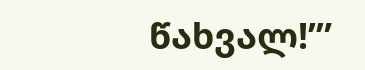წახვალ!’”